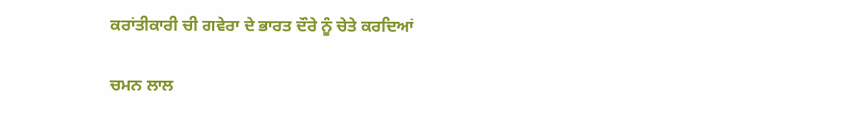ਕਰਾਂਤੀਕਾਰੀ ਚੀ ਗਵੇਰਾ ਦੇ ਭਾਰਤ ਦੌਰੇ ਨੂੰ ਚੇਤੇ ਕਰਦਿਆਂ

ਚਮਨ ਲਾਲ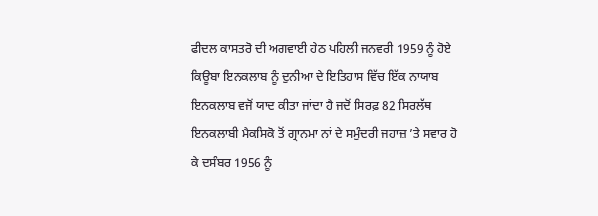ਫੀਦਲ ਕਾਸਤਰੋ ਦੀ ਅਗਵਾਈ ਹੇਠ ਪਹਿਲੀ ਜਨਵਰੀ 1959 ਨੂੰ ਹੋਏ ਕਿਊਬਾ ਇਨਕਲਾਬ ਨੂੰ ਦੁਨੀਆ ਦੇ ਇਤਿਹਾਸ ਵਿੱਚ ਇੱਕ ਨਾਯਾਬ ਇਨਕਲਾਬ ਵਜੋਂ ਯਾਦ ਕੀਤਾ ਜਾਂਦਾ ਹੈ ਜਦੋਂ ਸਿਰਫ਼ 82 ਸਿਰਲੱਥ ਇਨਕਲਾਬੀ ਮੈਕਸਿਕੋ ਤੋਂ ਗ੍ਰਾਨਮਾ ਨਾਂ ਦੇ ਸਮੁੰਦਰੀ ਜਹਾਜ਼ ’ਤੇ ਸਵਾਰ ਹੋ ਕੇ ਦਸੰਬਰ 1956 ਨੂੰ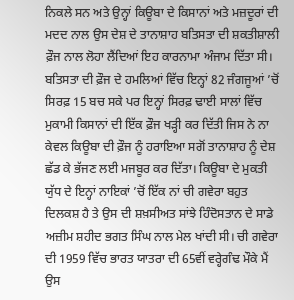ਨਿਕਲੇ ਸਨ ਅਤੇ ਉਨ੍ਹਾਂ ਕਿਊਬਾ ਦੇ ਕਿਸਾਨਾਂ ਅਤੇ ਮਜ਼ਦੂਰਾਂ ਦੀ ਮਦਦ ਨਾਲ ਉਸ ਦੇਸ਼ ਦੇ ਤਾਨਾਸ਼ਾਹ ਬਤਿਸਤਾ ਦੀ ਸ਼ਕਤੀਸ਼ਾਲੀ ਫ਼ੌਜ ਨਾਲ ਲੋਹਾ ਲੈਂਦਿਆਂ ਇਹ ਕਾਰਨਾਮਾ ਅੰਜਾਮ ਦਿੱਤਾ ਸੀ। ਬਤਿਸਤਾ ਦੀ ਫ਼ੌਜ ਦੇ ਹਮਲਿਆਂ ਵਿੱਚ ਇਨ੍ਹਾਂ 82 ਜੰਗਜੂਆਂ ’ਚੋਂ ਸਿਰਫ਼ 15 ਬਚ ਸਕੇ ਪਰ ਇਨ੍ਹਾਂ ਸਿਰਫ਼ ਢਾਈ ਸਾਲਾਂ ਵਿੱਚ ਮੁਕਾਮੀ ਕਿਸਾਨਾਂ ਦੀ ਇੱਕ ਫ਼ੌਜ ਖੜ੍ਹੀ ਕਰ ਦਿੱਤੀ ਜਿਸ ਨੇ ਨਾ ਕੇਵਲ ਕਿਊਬਾ ਦੀ ਫ਼ੌਜ ਨੂੰ ਹਰਾਇਆ ਸਗੋਂ ਤਾਨਾਸ਼ਾਹ ਨੂੰ ਦੇਸ਼ ਛੱਡ ਕੇ ਭੱਜਣ ਲਈ ਮਜਬੂਰ ਕਰ ਦਿੱਤਾ। ਕਿਊਬਾ ਦੇ ਮੁਕਤੀ ਯੁੱਧ ਦੇ ਇਨ੍ਹਾਂ ਨਾਇਕਾਂ ’ਚੋਂ ਇੱਕ ਨਾਂ ਚੀ ਗਵੇਰਾ ਬਹੁਤ ਦਿਲਕਸ਼ ਹੈ ਤੇ ਉਸ ਦੀ ਸ਼ਖ਼ਸੀਅਤ ਸਾਂਝੇ ਹਿੰਦੋਸਤਾਨ ਦੇ ਸਾਡੇ ਅਜ਼ੀਮ ਸ਼ਹੀਦ ਭਗਤ ਸਿੰਘ ਨਾਲ ਮੇਲ ਖਾਂਦੀ ਸੀ। ਚੀ ਗਵੇਰਾ ਦੀ 1959 ਵਿੱਚ ਭਾਰਤ ਯਾਤਰਾ ਦੀ 65ਵੀਂ ਵਰ੍ਹੇਗੰਢ ਮੌਕੇ ਮੈਂ ਉਸ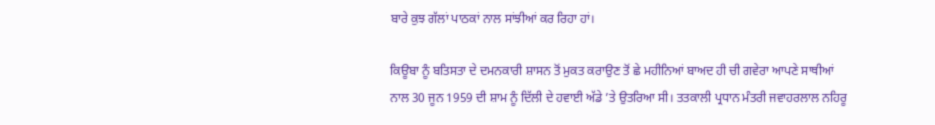ਬਾਰੇ ਕੁਝ ਗੱਲਾਂ ਪਾਠਕਾਂ ਨਾਲ ਸਾਂਝੀਆਂ ਕਰ ਰਿਹਾ ਹਾਂ।

ਕਿਊਬਾ ਨੂੰ ਬਤਿਸਤਾ ਦੇ ਦਮਨਕਾਰੀ ਸ਼ਾਸਨ ਤੋਂ ਮੁਕਤ ਕਰਾਉਣ ਤੋਂ ਛੇ ਮਹੀਨਿਆਂ ਬਾਅਦ ਹੀ ਚੀ ਗਵੇਰਾ ਆਪਣੇ ਸਾਥੀਆਂ ਨਾਲ 30 ਜੂਨ 1959 ਦੀ ਸ਼ਾਮ ਨੂੰ ਦਿੱਲੀ ਦੇ ਹਵਾਈ ਅੱਡੇ ’ਤੇ ਉਤਰਿਆ ਸੀ। ਤਤਕਾਲੀ ਪ੍ਰਧਾਨ ਮੰਤਰੀ ਜਵਾਹਰਲਾਲ ਨਹਿਰੂ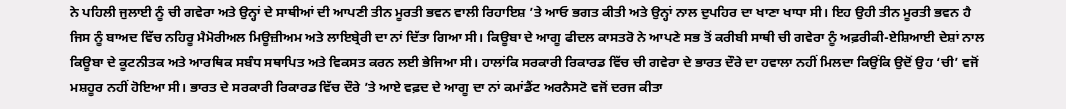ਨੇ ਪਹਿਲੀ ਜੁਲਾਈ ਨੂੰ ਚੀ ਗਵੇਰਾ ਅਤੇ ਉਨ੍ਹਾਂ ਦੇ ਸਾਥੀਆਂ ਦੀ ਆਪਣੀ ਤੀਨ ਮੂਰਤੀ ਭਵਨ ਵਾਲੀ ਰਿਹਾਇਸ਼ ’ਤੇ ਆਓ ਭਗਤ ਕੀਤੀ ਅਤੇ ਉਨ੍ਹਾਂ ਨਾਲ ਦੁਪਹਿਰ ਦਾ ਖਾਣਾ ਖਾਧਾ ਸੀ। ਇਹ ਉਹੀ ਤੀਨ ਮੂਰਤੀ ਭਵਨ ਹੈ ਜਿਸ ਨੂੰ ਬਾਅਦ ਵਿੱਚ ਨਹਿਰੂ ਮੈਮੋਰੀਅਲ ਮਿਊਜ਼ੀਅਮ ਅਤੇ ਲਾਇਬ੍ਰੇਰੀ ਦਾ ਨਾਂ ਦਿੱਤਾ ਗਿਆ ਸੀ। ਕਿਊਬਾ ਦੇ ਆਗੂ ਫੀਦਲ ਕਾਸਤਰੋ ਨੇ ਆਪਣੇ ਸਭ ਤੋਂ ਕਰੀਬੀ ਸਾਥੀ ਚੀ ਗਵੇਰਾ ਨੂੰ ਅਫ਼ਰੀਕੀ-ਏਸ਼ਿਆਈ ਦੇਸ਼ਾਂ ਨਾਲ ਕਿਊਬਾ ਦੇ ਕੂਟਨੀਤਕ ਅਤੇ ਆਰਥਿਕ ਸਬੰਧ ਸਥਾਪਿਤ ਅਤੇ ਵਿਕਸਤ ਕਰਨ ਲਈ ਭੇਜਿਆ ਸੀ। ਹਾਲਾਂਕਿ ਸਰਕਾਰੀ ਰਿਕਾਰਡ ਵਿੱਚ ਚੀ ਗਵੇਰਾ ਦੇ ਭਾਰਤ ਦੌਰੇ ਦਾ ਹਵਾਲਾ ਨਹੀਂ ਮਿਲਦਾ ਕਿਉਂਕਿ ਉਦੋਂ ਉਹ ‘ਚੀ’ ਵਜੋਂ ਮਸ਼ਹੂਰ ਨਹੀਂ ਹੋਇਆ ਸੀ। ਭਾਰਤ ਦੇ ਸਰਕਾਰੀ ਰਿਕਾਰਡ ਵਿੱਚ ਦੌਰੇ ’ਤੇ ਆਏ ਵਫ਼ਦ ਦੇ ਆਗੂ ਦਾ ਨਾਂ ਕਮਾਂਡੈਂਟ ਅਰਨੈਸਟੋ ਵਜੋਂ ਦਰਜ ਕੀਤਾ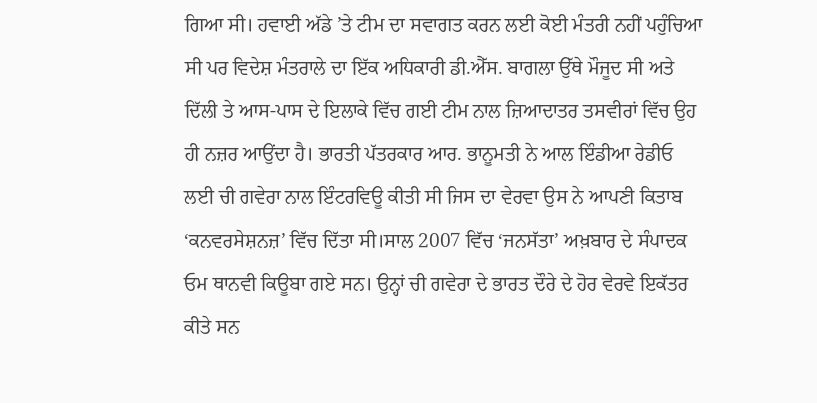ਗਿਆ ਸੀ। ਹਵਾਈ ਅੱਡੇ ’ਤੇ ਟੀਮ ਦਾ ਸਵਾਗਤ ਕਰਨ ਲਈ ਕੋਈ ਮੰਤਰੀ ਨਹੀਂ ਪਹੁੰਚਿਆ ਸੀ ਪਰ ਵਿਦੇਸ਼ ਮੰਤਰਾਲੇ ਦਾ ਇੱਕ ਅਧਿਕਾਰੀ ਡੀ.ਐੱਸ. ਬਾਗਲਾ ਉੱਥੇ ਮੌਜੂਦ ਸੀ ਅਤੇ ਦਿੱਲੀ ਤੇ ਆਸ-ਪਾਸ ਦੇ ਇਲਾਕੇ ਵਿੱਚ ਗਈ ਟੀਮ ਨਾਲ ਜ਼ਿਆਦਾਤਰ ਤਸਵੀਰਾਂ ਵਿੱਚ ਉਹ ਹੀ ਨਜ਼ਰ ਆਉਂਦਾ ਹੈ। ਭਾਰਤੀ ਪੱਤਰਕਾਰ ਆਰ. ਭਾਨੂਮਤੀ ਨੇ ਆਲ ਇੰਡੀਆ ਰੇਡੀਓ ਲਈ ਚੀ ਗਵੇਰਾ ਨਾਲ ਇੰਟਰਵਿਊ ਕੀਤੀ ਸੀ ਜਿਸ ਦਾ ਵੇਰਵਾ ਉਸ ਨੇ ਆਪਣੀ ਕਿਤਾਬ ‘ਕਨਵਰਸੇਸ਼ਨਜ਼’ ਵਿੱਚ ਦਿੱਤਾ ਸੀ।ਸਾਲ 2007 ਵਿੱਚ ‘ਜਨਸੱਤਾ’ ਅਖ਼ਬਾਰ ਦੇ ਸੰਪਾਦਕ ਓਮ ਥਾਨਵੀ ਕਿਊਬਾ ਗਏ ਸਨ। ਉਨ੍ਹਾਂ ਚੀ ਗਵੇਰਾ ਦੇ ਭਾਰਤ ਦੌਰੇ ਦੇ ਹੋਰ ਵੇਰਵੇ ਇਕੱਤਰ ਕੀਤੇ ਸਨ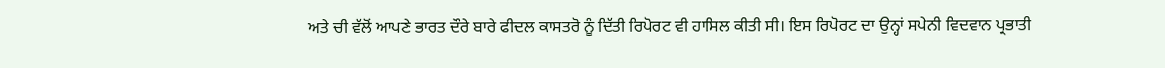ਅਤੇ ਚੀ ਵੱਲੋਂ ਆਪਣੇ ਭਾਰਤ ਦੌਰੇ ਬਾਰੇ ਫੀਦਲ ਕਾਸਤਰੋ ਨੂੰ ਦਿੱਤੀ ਰਿਪੋਰਟ ਵੀ ਹਾਸਿਲ ਕੀਤੀ ਸੀ। ਇਸ ਰਿਪੋਰਟ ਦਾ ਉਨ੍ਹਾਂ ਸਪੇਨੀ ਵਿਦਵਾਨ ਪ੍ਰਭਾਤੀ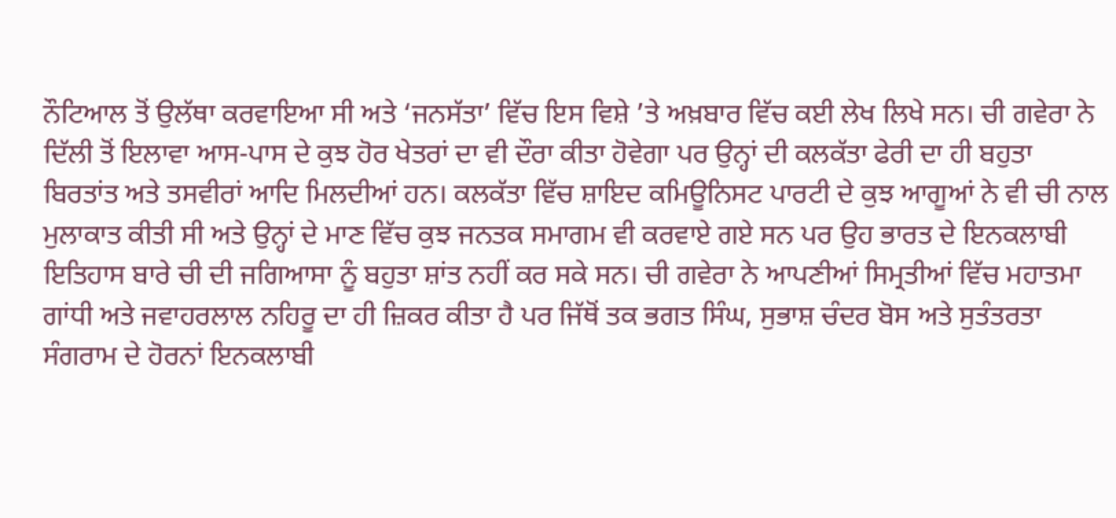ਨੌਟਿਆਲ ਤੋਂ ਉਲੱਥਾ ਕਰਵਾਇਆ ਸੀ ਅਤੇ ‘ਜਨਸੱਤਾ’ ਵਿੱਚ ਇਸ ਵਿਸ਼ੇ ’ਤੇ ਅਖ਼ਬਾਰ ਵਿੱਚ ਕਈ ਲੇਖ ਲਿਖੇ ਸਨ। ਚੀ ਗਵੇਰਾ ਨੇ ਦਿੱਲੀ ਤੋਂ ਇਲਾਵਾ ਆਸ-ਪਾਸ ਦੇ ਕੁਝ ਹੋਰ ਖੇਤਰਾਂ ਦਾ ਵੀ ਦੌਰਾ ਕੀਤਾ ਹੋਵੇਗਾ ਪਰ ਉਨ੍ਹਾਂ ਦੀ ਕਲਕੱਤਾ ਫੇਰੀ ਦਾ ਹੀ ਬਹੁਤਾ ਬਿਰਤਾਂਤ ਅਤੇ ਤਸਵੀਰਾਂ ਆਦਿ ਮਿਲਦੀਆਂ ਹਨ। ਕਲਕੱਤਾ ਵਿੱਚ ਸ਼ਾਇਦ ਕਮਿਊਨਿਸਟ ਪਾਰਟੀ ਦੇ ਕੁਝ ਆਗੂਆਂ ਨੇ ਵੀ ਚੀ ਨਾਲ ਮੁਲਾਕਾਤ ਕੀਤੀ ਸੀ ਅਤੇ ਉਨ੍ਹਾਂ ਦੇ ਮਾਣ ਵਿੱਚ ਕੁਝ ਜਨਤਕ ਸਮਾਗਮ ਵੀ ਕਰਵਾਏ ਗਏ ਸਨ ਪਰ ਉਹ ਭਾਰਤ ਦੇ ਇਨਕਲਾਬੀ ਇਤਿਹਾਸ ਬਾਰੇ ਚੀ ਦੀ ਜਗਿਆਸਾ ਨੂੰ ਬਹੁਤਾ ਸ਼ਾਂਤ ਨਹੀਂ ਕਰ ਸਕੇ ਸਨ। ਚੀ ਗਵੇਰਾ ਨੇ ਆਪਣੀਆਂ ਸਿਮ੍ਰਤੀਆਂ ਵਿੱਚ ਮਹਾਤਮਾ ਗਾਂਧੀ ਅਤੇ ਜਵਾਹਰਲਾਲ ਨਹਿਰੂ ਦਾ ਹੀ ਜ਼ਿਕਰ ਕੀਤਾ ਹੈ ਪਰ ਜਿੱਥੋਂ ਤਕ ਭਗਤ ਸਿੰਘ, ਸੁਭਾਸ਼ ਚੰਦਰ ਬੋਸ ਅਤੇ ਸੁਤੰਤਰਤਾ ਸੰਗਰਾਮ ਦੇ ਹੋਰਨਾਂ ਇਨਕਲਾਬੀ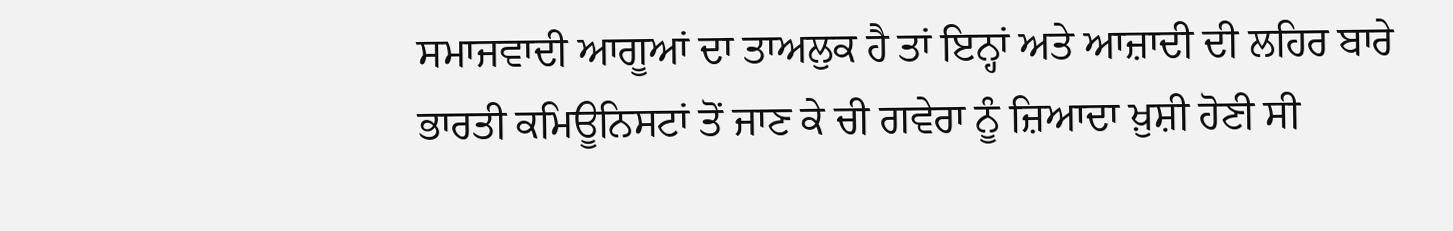ਸਮਾਜਵਾਦੀ ਆਗੂਆਂ ਦਾ ਤਾਅਲੁਕ ਹੈ ਤਾਂ ਇਨ੍ਹਾਂ ਅਤੇ ਆਜ਼ਾਦੀ ਦੀ ਲਹਿਰ ਬਾਰੇ ਭਾਰਤੀ ਕਮਿਊਨਿਸਟਾਂ ਤੋਂ ਜਾਣ ਕੇ ਚੀ ਗਵੇਰਾ ਨੂੰ ਜ਼ਿਆਦਾ ਖ਼ੁਸ਼ੀ ਹੋਣੀ ਸੀ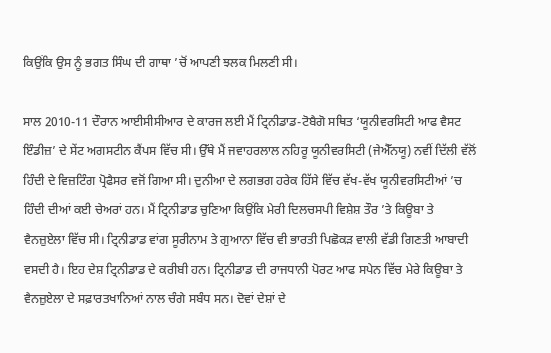ਕਿਉਂਕਿ ਉਸ ਨੂੰ ਭਗਤ ਸਿੰਘ ਦੀ ਗਾਥਾ ’ਚੋਂ ਆਪਣੀ ਝਲਕ ਮਿਲਣੀ ਸੀ।

ਸਾਲ 2010-11 ਦੌਰਾਨ ਆਈਸੀਸੀਆਰ ਦੇ ਕਾਰਜ ਲਈ ਮੈਂ ਟ੍ਰਿਨੀਡਾਡ-ਟੋਬੈਗੋ ਸਥਿਤ ‘ਯੂਨੀਵਰਸਿਟੀ ਆਫ ਵੈਸਟ ਇੰਡੀਜ਼’ ਦੇ ਸੇਂਟ ਅਗਸਟੀਨ ਕੈਂਪਸ ਵਿੱਚ ਸੀ। ਉੱਥੇ ਮੈਂ ਜਵਾਹਰਲਾਲ ਨਹਿਰੂ ਯੂਨੀਵਰਸਿਟੀ (ਜੇਐੱਨਯੂ) ਨਵੀਂ ਦਿੱਲੀ ਵੱਲੋਂ ਹਿੰਦੀ ਦੇ ਵਿਜ਼ਟਿੰਗ ਪ੍ਰੋਫੈਸਰ ਵਜੋਂ ਗਿਆ ਸੀ। ਦੁਨੀਆ ਦੇ ਲਗਭਗ ਹਰੇਕ ਹਿੱਸੇ ਵਿੱਚ ਵੱਖ-ਵੱਖ ਯੂਨੀਵਰਸਿਟੀਆਂ ’ਚ ਹਿੰਦੀ ਦੀਆਂ ਕਈ ਚੇਅਰਾਂ ਹਨ। ਮੈਂ ਟ੍ਰਿਨੀਡਾਡ ਚੁਣਿਆ ਕਿਉਂਕਿ ਮੇਰੀ ਦਿਲਚਸਪੀ ਵਿਸ਼ੇਸ਼ ਤੌਰ ’ਤੇ ਕਿਊਬਾ ਤੇ ਵੈਨਜ਼ੁਏਲਾ ਵਿੱਚ ਸੀ। ਟ੍ਰਿਨੀਡਾਡ ਵਾਂਗ ਸੂਰੀਨਾਮ ਤੇ ਗੁਆਨਾ ਵਿੱਚ ਵੀ ਭਾਰਤੀ ਪਿਛੋਕੜ ਵਾਲੀ ਵੱਡੀ ਗਿਣਤੀ ਆਬਾਦੀ ਵਸਦੀ ਹੈ। ਇਹ ਦੇਸ਼ ਟ੍ਰਿਨੀਡਾਡ ਦੇ ਕਰੀਬੀ ਹਨ। ਟ੍ਰਿਨੀਡਾਡ ਦੀ ਰਾਜਧਾਨੀ ਪੋਰਟ ਆਫ ਸਪੇਨ ਵਿੱਚ ਮੇਰੇ ਕਿਊਬਾ ਤੇ ਵੈਨਜ਼ੁਏਲਾ ਦੇ ਸਫ਼ਾਰਤਖਾਨਿਆਂ ਨਾਲ ਚੰਗੇ ਸਬੰਧ ਸਨ। ਦੋਵਾਂ ਦੇਸ਼ਾਂ ਦੇ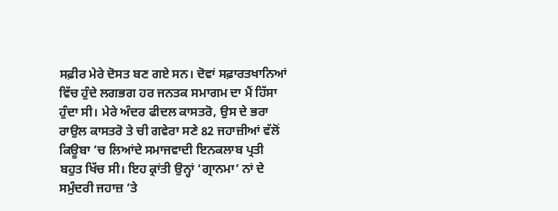ਸਫ਼ੀਰ ਮੇਰੇ ਦੋਸਤ ਬਣ ਗਏ ਸਨ। ਦੋਵਾਂ ਸਫ਼ਾਰਤਖਾਨਿਆਂ ਵਿੱਚ ਹੁੰਦੇ ਲਗਭਗ ਹਰ ਜਨਤਕ ਸਮਾਗਮ ਦਾ ਮੈਂ ਹਿੱਸਾ ਹੁੰਦਾ ਸੀ। ਮੇਰੇ ਅੰਦਰ ਫੀਦਲ ਕਾਸਤਰੋ, ਉਸ ਦੇ ਭਰਾ ਰਾਉਲ ਕਾਸਤਰੋ ਤੇ ਚੀ ਗਵੇਰਾ ਸਣੇ 82 ਜਹਾਜ਼ੀਆਂ ਵੱਲੋਂ ਕਿਊਬਾ ’ਚ ਲਿਆਂਦੇ ਸਮਾਜਵਾਦੀ ਇਨਕਲਾਬ ਪ੍ਰਤੀ ਬਹੁਤ ਖਿੱਚ ਸੀ। ਇਹ ਕ੍ਰਾਂਤੀ ਉਨ੍ਹਾਂ ‘ਗ੍ਰਾਨਮਾ’ ਨਾਂ ਦੇ ਸਮੁੰਦਰੀ ਜਹਾਜ਼ ’ਤੇ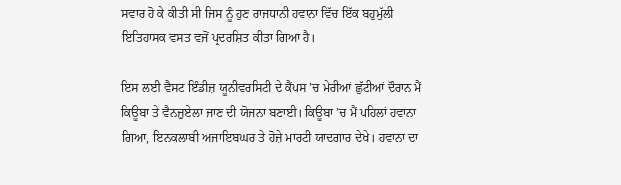ਸਵਾਰ ਹੋ ਕੇ ਕੀਤੀ ਸੀ ਜਿਸ ਨੂੰ ਹੁਣ ਰਾਜਧਾਨੀ ਹਵਾਨਾ ਵਿੱਚ ਇੱਕ ਬਹੁਮੁੱਲੀ ਇਤਿਹਾਸਕ ਵਸਤ ਵਜੋਂ ਪ੍ਰਦਰਸ਼ਿਤ ਕੀਤਾ ਗਿਆ ਹੈ।

ਇਸ ਲਈ ਵੈਸਟ ਇੰਡੀਜ਼ ਯੂਨੀਵਰਸਿਟੀ ਦੇ ਕੈਂਪਸ ’ਚ ਮੇਰੀਆਂ ਛੁੱਟੀਆਂ ਦੌਰਾਨ ਮੈਂ ਕਿਊਬਾ ਤੇ ਵੈਨਜ਼ੁਏਲਾ ਜਾਣ ਦੀ ਯੋਜਨਾ ਬਣਾਈ। ਕਿਊਬਾ ’ਚ ਮੈਂ ਪਹਿਲਾਂ ਹਵਾਨਾ ਗਿਆ, ਇਨਕਲਾਬੀ ਅਜਾਇਬਘਰ ਤੇ ਹੋਜ਼ੇ ਮਾਰਟੀ ਯਾਦਗਾਰ ਦੇਖੇ। ਹਵਾਨਾ ਦਾ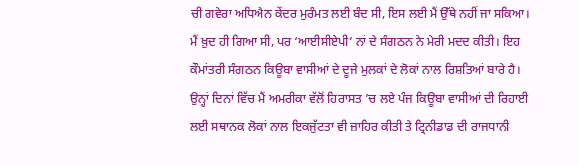ਚੀ ਗਵੇਰਾ ਅਧਿਐਨ ਕੇਂਦਰ ਮੁਰੰਮਤ ਲਈ ਬੰਦ ਸੀ, ਇਸ ਲਈ ਮੈਂ ਉੱਥੇ ਨਹੀਂ ਜਾ ਸਕਿਆ। ਮੈਂ ਖ਼ੁਦ ਹੀ ਗਿਆ ਸੀ, ਪਰ ‘ਆਈਸੀਏਪੀ’ ਨਾਂ ਦੇ ਸੰਗਠਨ ਨੇ ਮੇਰੀ ਮਦਦ ਕੀਤੀ। ਇਹ ਕੌਮਾਂਤਰੀ ਸੰਗਠਨ ਕਿਊਬਾ ਵਾਸੀਆਂ ਦੇ ਦੂਜੇ ਮੁਲਕਾਂ ਦੇ ਲੋਕਾਂ ਨਾਲ ਰਿਸ਼ਤਿਆਂ ਬਾਰੇ ਹੈ। ਉਨ੍ਹਾਂ ਦਿਨਾਂ ਵਿੱਚ ਮੈਂ ਅਮਰੀਕਾ ਵੱਲੋਂ ਹਿਰਾਸਤ ’ਚ ਲਏ ਪੰਜ ਕਿਊਬਾ ਵਾਸੀਆਂ ਦੀ ਰਿਹਾਈ ਲਈ ਸਥਾਨਕ ਲੋਕਾਂ ਨਾਲ ਇਕਜੁੱਟਤਾ ਵੀ ਜ਼ਾਹਿਰ ਕੀਤੀ ਤੇ ਟ੍ਰਿਨੀਡਾਡ ਦੀ ਰਾਜਧਾਨੀ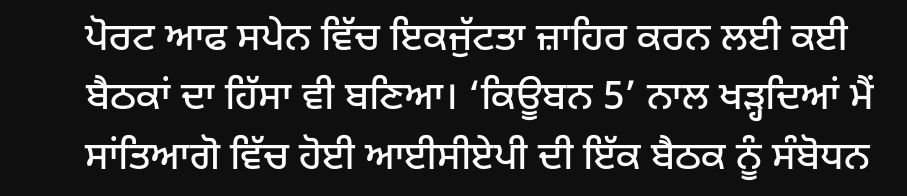ਪੋਰਟ ਆਫ ਸਪੇਨ ਵਿੱਚ ਇਕਜੁੱਟਤਾ ਜ਼ਾਹਿਰ ਕਰਨ ਲਈ ਕਈ ਬੈਠਕਾਂ ਦਾ ਹਿੱਸਾ ਵੀ ਬਣਿਆ। ‘ਕਿਊਬਨ 5’ ਨਾਲ ਖੜ੍ਹਦਿਆਂ ਮੈਂ ਸਾਂਤਿਆਗੋ ਵਿੱਚ ਹੋਈ ਆਈਸੀਏਪੀ ਦੀ ਇੱਕ ਬੈਠਕ ਨੂੰ ਸੰਬੋਧਨ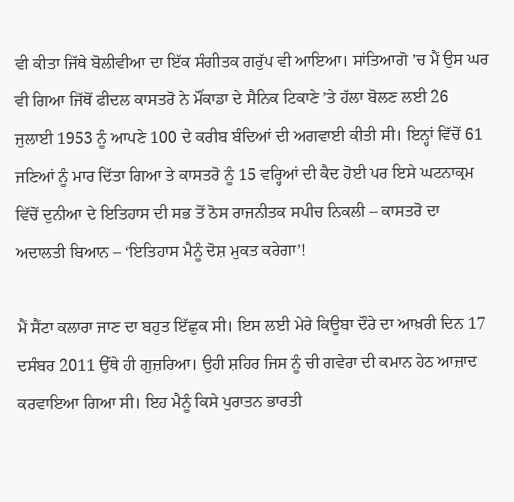ਵੀ ਕੀਤਾ ਜਿੱਥੇ ਬੋਲੀਵੀਆ ਦਾ ਇੱਕ ਸੰਗੀਤਕ ਗਰੁੱਪ ਵੀ ਆਇਆ। ਸਾਂਤਿਆਗੋ ’ਚ ਮੈਂ ਉਸ ਘਰ ਵੀ ਗਿਆ ਜਿੱਥੋਂ ਫੀਦਲ ਕਾਸਤਰੋ ਨੇ ਮੌਂਕਾਡਾ ਦੇ ਸੈਨਿਕ ਟਿਕਾਣੇ ’ਤੇ ਹੱਲਾ ਬੋਲਣ ਲਈ 26 ਜੁਲਾਈ 1953 ਨੂੰ ਆਪਣੇ 100 ਦੇ ਕਰੀਬ ਬੰਦਿਆਂ ਦੀ ਅਗਵਾਈ ਕੀਤੀ ਸੀ। ਇਨ੍ਹਾਂ ਵਿੱਚੋਂ 61 ਜਣਿਆਂ ਨੂੰ ਮਾਰ ਦਿੱਤਾ ਗਿਆ ਤੇ ਕਾਸਤਰੋ ਨੂੰ 15 ਵਰ੍ਹਿਆਂ ਦੀ ਕੈਦ ਹੋਈ ਪਰ ਇਸੇ ਘਟਨਾਕ੍ਰਮ ਵਿੱਚੋਂ ਦੁਨੀਆ ਦੇ ਇਤਿਹਾਸ ਦੀ ਸਭ ਤੋਂ ਠੋਸ ਰਾਜਨੀਤਕ ਸਪੀਚ ਨਿਕਲੀ – ਕਾਸਤਰੋ ਦਾ ਅਦਾਲਤੀ ਬਿਆਨ – ‘ਇਤਿਹਾਸ ਮੈਨੂੰ ਦੋਸ਼ ਮੁਕਤ ਕਰੇਗਾ’!

ਮੈਂ ਸੈਂਟਾ ਕਲਾਰਾ ਜਾਣ ਦਾ ਬਹੁਤ ਇੱਛੁਕ ਸੀ। ਇਸ ਲਈ ਮੇਰੇ ਕਿਊਬਾ ਦੌਰੇ ਦਾ ਆਖ਼ਰੀ ਦਿਨ 17 ਦਸੰਬਰ 2011 ਉੱਥੇ ਹੀ ਗੁਜ਼ਰਿਆ। ਉਹੀ ਸ਼ਹਿਰ ਜਿਸ ਨੂੰ ਚੀ ਗਵੇਰਾ ਦੀ ਕਮਾਨ ਹੇਠ ਆਜ਼ਾਦ ਕਰਵਾਇਆ ਗਿਆ ਸੀ। ਇਹ ਮੈਨੂੰ ਕਿਸੇ ਪੁਰਾਤਨ ਭਾਰਤੀ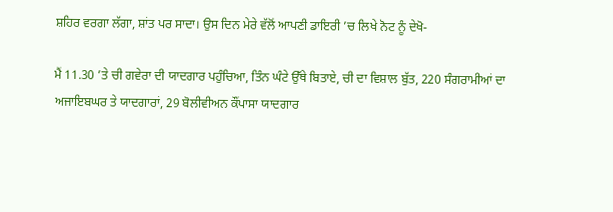ਸ਼ਹਿਰ ਵਰਗਾ ਲੱਗਾ, ਸ਼ਾਂਤ ਪਰ ਸਾਦਾ। ਉਸ ਦਿਨ ਮੇਰੇ ਵੱਲੋਂ ਆਪਣੀ ਡਾਇਰੀ ’ਚ ਲਿਖੇ ਨੋਟ ਨੂੰ ਦੇਖੋ-

ਮੈਂ 11.30 ’ਤੇ ਚੀ ਗਵੇਰਾ ਦੀ ਯਾਦਗਾਰ ਪਹੁੰਚਿਆ, ਤਿੰਨ ਘੰਟੇ ਉੱਥੇ ਬਿਤਾਏ, ਚੀ ਦਾ ਵਿਸ਼ਾਲ ਬੁੱਤ, 220 ਸੰਗਰਾਮੀਆਂ ਦਾ ਅਜਾਇਬਘਰ ਤੇ ਯਾਦਗਾਰਾਂ, 29 ਬੋਲੀਵੀਅਨ ਕੌਂਪਾਸਾ ਯਾਦਗਾਰ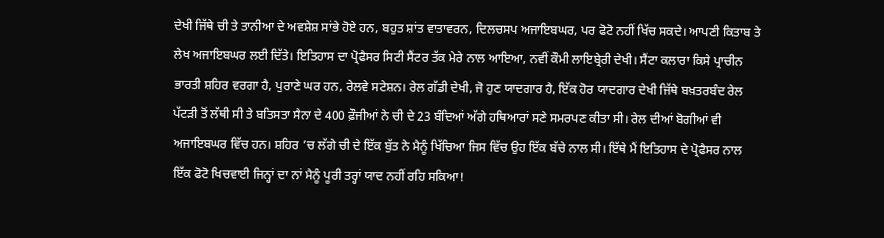ਦੇਖੀ ਜਿੱਥੇ ਚੀ ਤੇ ਤਾਨੀਆ ਦੇ ਅਵਸ਼ੇਸ਼ ਸਾਂਭੇ ਹੋਏ ਹਨ, ਬਹੁਤ ਸ਼ਾਂਤ ਵਾਤਾਵਰਨ, ਦਿਲਚਸਪ ਅਜਾਇਬਘਰ, ਪਰ ਫੋਟੋ ਨਹੀਂ ਖਿੱਚ ਸਕਦੇ। ਆਪਣੀ ਕਿਤਾਬ ਤੇ ਲੇਖ ਅਜਾਇਬਘਰ ਲਈ ਦਿੱਤੇ। ਇਤਿਹਾਸ ਦਾ ਪ੍ਰੋਫੈਸਰ ਸਿਟੀ ਸੈਂਟਰ ਤੱਕ ਮੇਰੇ ਨਾਲ ਆਇਆ, ਨਵੀਂ ਕੌਮੀ ਲਾਇਬ੍ਰੇਰੀ ਦੇਖੀ। ਸੈਂਟਾ ਕਲਾਰਾ ਕਿਸੇ ਪ੍ਰਾਚੀਨ ਭਾਰਤੀ ਸ਼ਹਿਰ ਵਰਗਾ ਹੈ, ਪੁਰਾਣੇ ਘਰ ਹਨ, ਰੇਲਵੇ ਸਟੇਸ਼ਨ। ਰੇਲ ਗੱਡੀ ਦੇਖੀ, ਜੋ ਹੁਣ ਯਾਦਗਾਰ ਹੈ, ਇੱਕ ਹੋਰ ਯਾਦਗਾਰ ਦੇਖੀ ਜਿੱਥੇ ਬਖ਼ਤਰਬੰਦ ਰੇਲ ਪੱਟੜੀ ਤੋਂ ਲੱਥੀ ਸੀ ਤੇ ਬਤਿਸਤਾ ਸੈਨਾ ਦੇ 400 ਫ਼ੌਜੀਆਂ ਨੇ ਚੀ ਦੇ 23 ਬੰਦਿਆਂ ਅੱਗੇ ਹਥਿਆਰਾਂ ਸਣੇ ਸਮਰਪਣ ਕੀਤਾ ਸੀ। ਰੇਲ ਦੀਆਂ ਬੋਗੀਆਂ ਵੀ ਅਜਾਇਬਘਰ ਵਿੱਚ ਹਨ। ਸ਼ਹਿਰ ’ਚ ਲੱਗੇ ਚੀ ਦੇ ਇੱਕ ਬੁੱਤ ਨੇ ਮੈਨੂੰ ਖਿੱਚਿਆ ਜਿਸ ਵਿੱਚ ਉਹ ਇੱਕ ਬੱਚੇ ਨਾਲ ਸੀ। ਇੱਥੇ ਮੈਂ ਇਤਿਹਾਸ ਦੇ ਪ੍ਰੋਫੈਸਰ ਨਾਲ ਇੱਕ ਫੋਟੋ ਖਿਚਵਾਈ ਜਿਨ੍ਹਾਂ ਦਾ ਨਾਂ ਮੈਨੂੰ ਪੂਰੀ ਤਰ੍ਹਾਂ ਯਾਦ ਨਹੀਂ ਰਹਿ ਸਕਿਆ!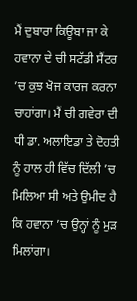ਮੈਂ ਦੁਬਾਰਾ ਕਿਊਬਾ ਜਾ ਕੇ ਹਵਾਨਾ ਦੇ ਚੀ ਸਟੱਡੀ ਸੈਂਟਰ ’ਚ ਕੁਝ ਖੋਜ ਕਾਰਜ ਕਰਨਾ ਚਾਹਾਂਗਾ। ਮੈਂ ਚੀ ਗਵੇਰਾ ਦੀ ਧੀ ਡਾ. ਅਲਾਇਡਾ ਤੇ ਦੋਹਤੀ ਨੂੰ ਹਾਲ ਹੀ ਵਿੱਚ ਦਿੱਲੀ ’ਚ ਮਿਲਿਆ ਸੀ ਅਤੇ ਉਮੀਦ ਹੈ ਕਿ ਹਵਾਨਾ ’ਚ ਉਨ੍ਹਾਂ ਨੂੰ ਮੁੜ ਮਿਲਾਂਗਾ।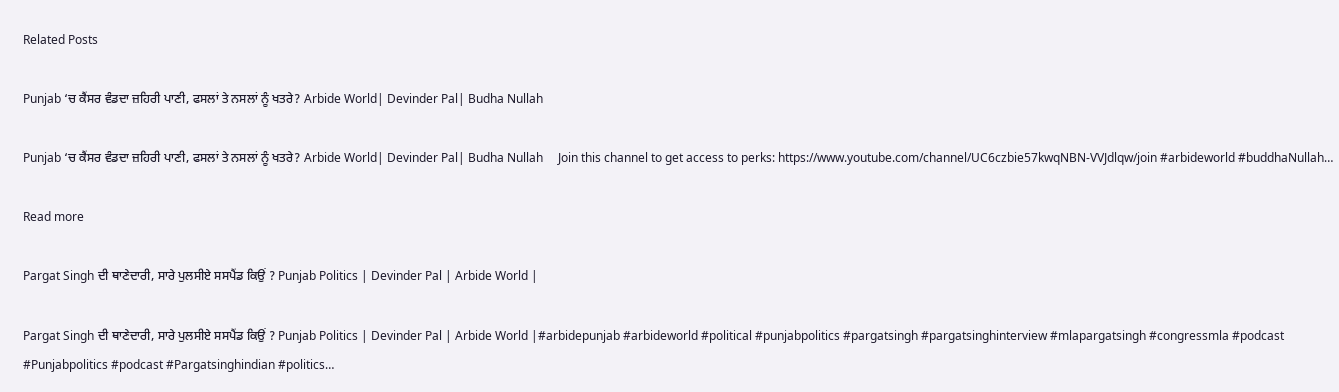Related Posts

Punjab ‘ਚ ਕੈਂਸਰ ਵੰਡਦਾ ਜ਼ਹਿਰੀ ਪਾਣੀ, ਫਸਲਾਂ ਤੇ ਨਸਲਾਂ ਨੂੰ ਖਤਰੇ? Arbide World| Devinder Pal| Budha Nullah

Punjab ‘ਚ ਕੈਂਸਰ ਵੰਡਦਾ ਜ਼ਹਿਰੀ ਪਾਣੀ, ਫਸਲਾਂ ਤੇ ਨਸਲਾਂ ਨੂੰ ਖਤਰੇ? Arbide World| Devinder Pal| Budha Nullah     Join this channel to get access to perks: https://www.youtube.com/channel/UC6czbie57kwqNBN-VVJdlqw/join #arbideworld #buddhaNullah…

Read more

Pargat Singh ਦੀ ਥਾਣੇਦਾਰੀ, ਸਾਰੇ ਪੁਲਸੀਏ ਸਸਪੈਂਡ ਕਿਉਂ ? Punjab Politics | Devinder Pal | Arbide World |

Pargat Singh ਦੀ ਥਾਣੇਦਾਰੀ, ਸਾਰੇ ਪੁਲਸੀਏ ਸਸਪੈਂਡ ਕਿਉਂ ? Punjab Politics | Devinder Pal | Arbide World |#arbidepunjab #arbideworld #political #punjabpolitics #pargatsingh #pargatsinghinterview #mlapargatsingh #congressmla #podcast #Punjabpolitics #podcast #Pargatsinghindian #politics…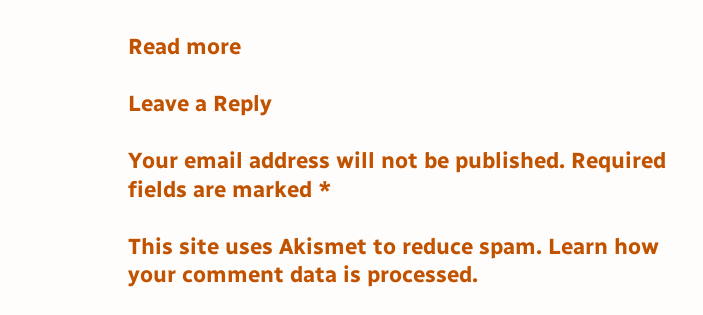Read more

Leave a Reply

Your email address will not be published. Required fields are marked *

This site uses Akismet to reduce spam. Learn how your comment data is processed.